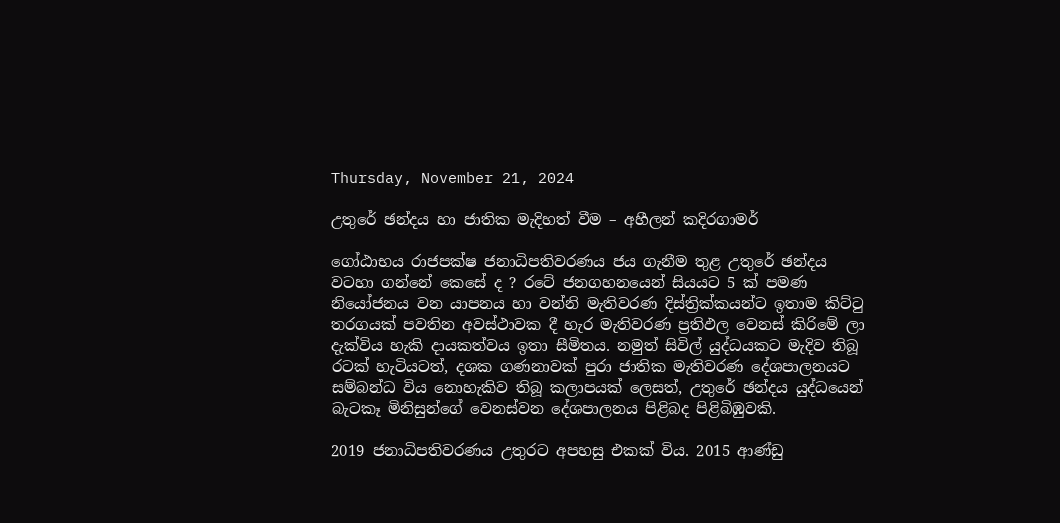Thursday, November 21, 2024

උතුරේ ඡන්දය හා ජාතික මැදිහත් වීම – අහීලන් කදිරගාමර්

ගෝඨාභය රාජපක්ෂ ජනාධිපතිවරණය ජය ගැනීම තුළ උතුරේ ඡන්දය වටහා ගන්නේ කෙසේ ද ? රටේ ජනගහනයෙන් සියයට 5 ක් පමණ නියෝජනය වන යාපනය හා වන්නි මැතිවරණ දිස්ත්‍රික්කයන්ට ඉතාම කිට්ටු තරගයක් පවතින අවස්ථාවක දී හැර මැතිවරණ ප්‍රතිඵල වෙනස් කිරිමේ ලා දැක්විය හැකි දායකත්වය ඉතා සීමිතය. නමුත් සිවිල් යුද්ධයකට මැදිව තිබූ රටක් හැටියටත්, දශක ගණනාවක් පුරා ජාතික මැතිවරණ දේශපාලනයට සම්බන්ධ විය නොහැකිව තිබූ කලාපයක් ලෙසත්, උතුරේ ඡන්දය යුද්ධයෙන් බැටකෑ මිනිසුන්ගේ වෙනස්වන දේශපාලනය පිළිබද පිළිබිඹුවකි.

2019 ජනාධිපතිවරණය උතුරට අපහසු එකක් විය. 2015 ආණ්ඩු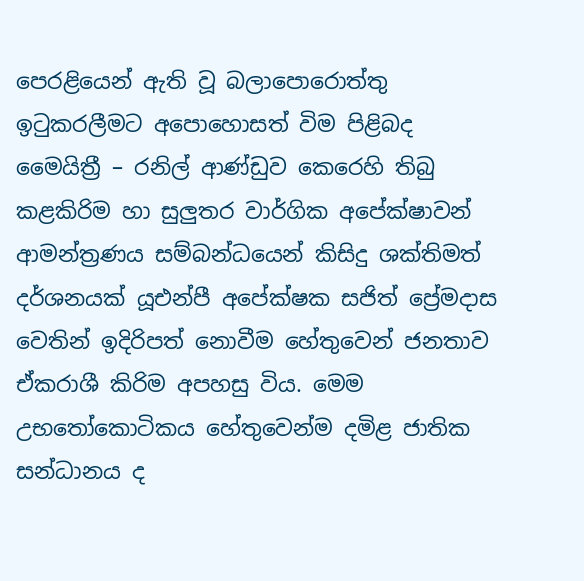පෙරළියෙන් ඇති වූ බලාපොරොත්තු ඉටුකරලීමට අපොහොසත් විම පිළිබද මෛයිත්‍රී – රනිල් ආණ්ඩුව කෙරෙහි තිබු කළකිරිම හා සුලුතර වාර්ගික අපේක්ෂාවන් ආමන්ත්‍රණය සම්බන්ධයෙන් කිසිදු ශක්තිමත් දර්ශනයක් යූඑන්පී අපේක්ෂක සජිත් ප්‍රේමදාස වෙතින් ඉදිරිපත් නොවීම හේතුවෙන් ජනතාව ඒකරාශී කිරිම අපහසු විය. මෙම උභතෝකොටිකය හේතුවෙන්ම දමිළ ජාතික සන්ධානය ද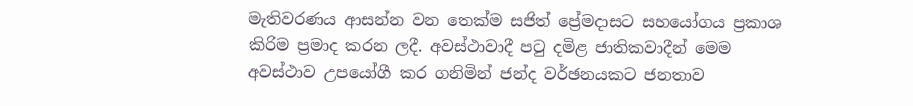මැතිවරණය ආසන්න වන තෙක්ම සජිත් ප්‍රේමදාසට සහයෝගය ප්‍රකාශ කිරිම ප්‍රමාද කරන ලදී. අවස්ථාවාදී පටු දමිළ ජාතිකවාදීන් මෙම අවස්ථාව උපයෝගී කර ගනිමින් ජන්ද වර්ඡනයකට ජනතාව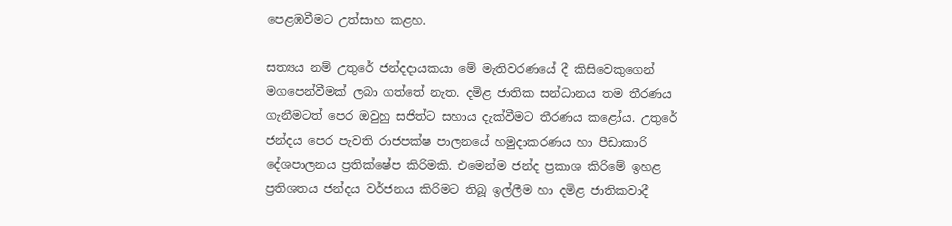පෙළඹවීමට උත්සාහ කළහ.

සත්‍යය නම් උතුරේ ජන්දදායකයා මේ මැතිවරණයේ දී කිසිවෙකුගෙන් මගපෙන්වීමක් ලබා ගත්තේ නැත. දමිළ ජාතික සන්ධානය තම තීරණය ගැනීමටත් පෙර ඔවුහු සජිත්ට සහාය දැක්වීමට තීරණය කළෝය. උතුරේ ජන්දය පෙර පැවති රාජපක්ෂ පාලනයේ හමුදාකරණය හා පීඩාකාරි දේශපාලනය ප්‍රතික්ෂේප කිරිමකි. එමෙන්ම ජන්ද ප්‍රකාශ කිරිමේ ඉහළ ප්‍රතිශතය ජන්දය වර්ජනය කිරිමට තිබූ ඉල්ලීම හා දමිළ ජාතිකවාදී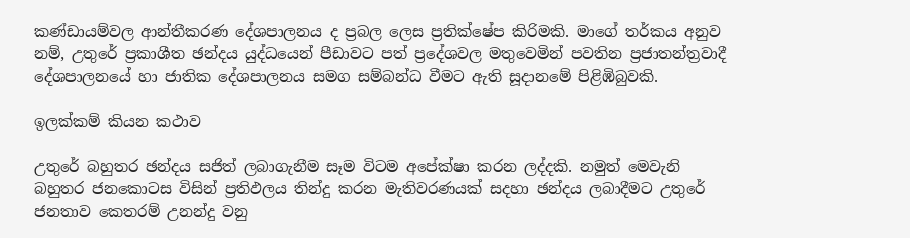කණ්ඩායම්වල ආන්තීකරණ දේශපාලනය ද ප්‍රබල ලෙස ප්‍රතික්ෂේප කිරිමකි. මාගේ තර්කය අනුව නම්, උතුරේ ප්‍රකාශීත ඡන්දය යුද්ධයෙන් පීඩාවට පත් ප්‍රදේශවල මතුවෙමින් පවතින ප්‍රජාතන්ත්‍රවාදී දේශපාලනයේ හා ජාතික දේශපාලනය සමග සම්බන්ධ වීමට ඇති සූදානමේ පිළිඹිබුවකි.

ඉලක්කම් කියන කථාව

උතුරේ බහුතර ඡන්දය සජිත් ලබාගැනීම සෑම විටම අපේක්ෂා කරන ලද්දකි. නමුත් මෙවැනි බහුතර ජනකොටස විසින් ප්‍රතිඵලය තින්දු කරන මැතිවරණයක් සදහා ඡන්දය ලබාදීමට උතුරේ ජනතාව කෙතරම් උනන්දු වනු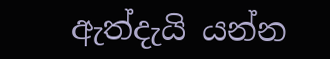ඇත්දැයි යන්න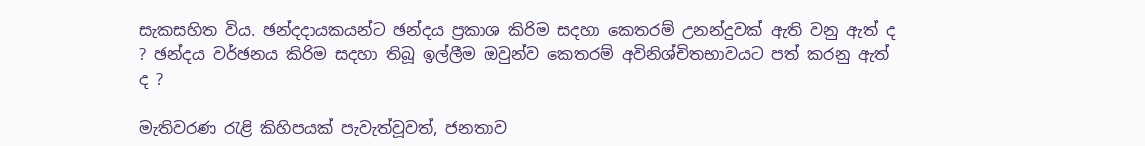සැකසහිත විය. ඡන්දදායකයන්ට ඡන්දය ප්‍රකාශ කිරිම සදහා කෙතරම් උනන්දුවක් ඇති වනු ඇත් ද ? ඡන්දය වර්ඡනය කිරිම සදහා තිබූ ඉල්ලීම ඔවුන්ව කෙතරම් අවිනිශ්චිතභාවයට පත් කරනු ඇත් ද ?

මැතිවරණ රැළි කිහිපයක් පැවැත්වූවත්, ජනතාව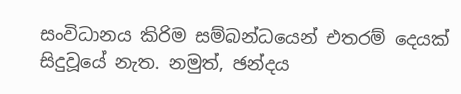සංවිධානය කිරිම සම්බන්ධයෙන් එතරම් දෙයක් සිදුවූයේ නැත. නමුත්, ඡන්දය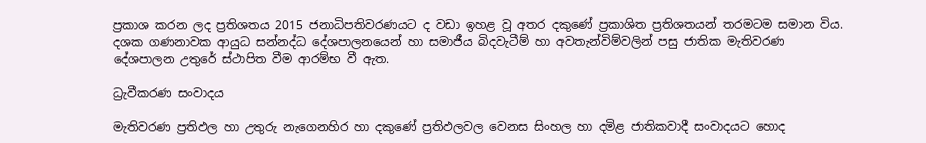ප්‍රකාශ කරන ලද ප්‍රතිශතය 2015 ජනාධිපතිවරණයට ද වඩා ඉහළ වූ අතර දකුණේ ප්‍රකාශිත ප්‍රතිශතයන් තරමටම සමාන විය. දශක ගණනාවක ආයුධ සන්නද්ධ දේශපාලනයෙන් හා සමාජීය බිදවැටීම් හා අවතැන්විම්වලින් පසු ජාතික මැතිවරණ දේශපාලන උතුරේ ස්ථාපිත වීම ආරම්භ වී ඇත.

ධ්‍රැවීකරණ සංවාදය

මැතිවරණ ප්‍රතිඵල හා උතුරු නැගෙනහිර හා දකුණේ ප්‍රතිඵලවල වෙනස සිංහල හා දමිළ ජාතිකවාදී සංවාදයට හොද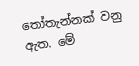තෝතැන්නක් වනු ඇත. මේ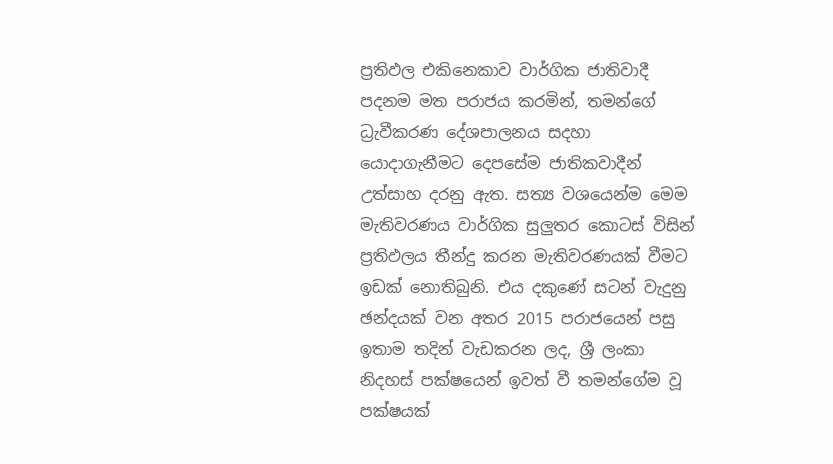ප්‍රතිඵල එකිනෙකාව වාර්ගික ජාතිවාදී පදනම මත පරාජය කරමින්, තමන්ගේ ධ්‍රැවීකරණ දේශපාලනය සදහා යොදාගැනීමට දෙපසේම ජාතිකවාදීන් උත්සාහ දරනු ඇත. සත්‍ය වශයෙන්ම මෙම මැතිවරණය වාර්ගික සුලුතර කොටස් විසින් ප්‍රතිඵලය තීන්දු කරන මැතිවරණයක් වීමට ඉඩක් නොතිබුනි. එය දකුණේ සටන් වැදුනු ඡන්දයක් වන අතර 2015 පරාජයෙන් පසු ඉතාම තදින් වැඩකරන ලද, ශ්‍රී ලංකා නිදහස් පක්ෂයෙන් ඉවත් වී තමන්ගේම වූ පක්ෂයක්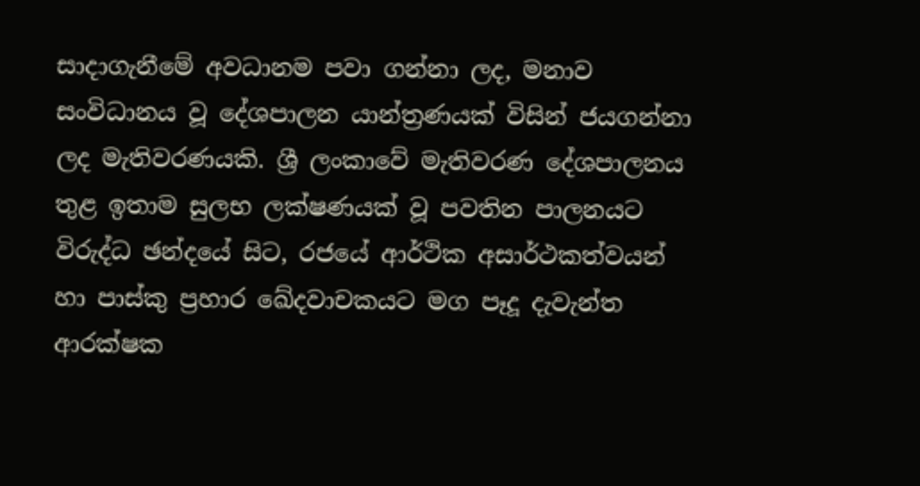සාදාගැනීමේ අවධානම පවා ගන්නා ලද, මනාව සංවිධානය වූ දේශපාලන යාන්ත්‍රණයක් විසින් ජයගන්නා ලද මැතිවරණයකි. ශ්‍රී ලංකාවේ මැතිවරණ දේශපාලනය තුළ ඉතාම සුලභ ලක්ෂණයක් වූ පවතින පාලනයට විරුද්ධ ඡන්දයේ සිට, රජයේ ආර්ථික අසාර්ථකත්වයන් හා පාස්කු ප්‍රහාර ඛේදවාචකයට මග පෑදූ දැවැන්ත ආරක්ෂක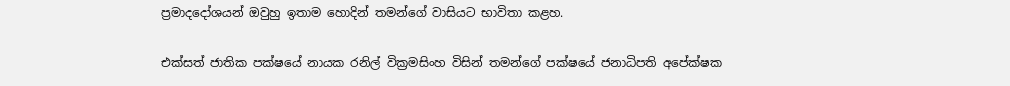ප්‍රමාදදෝශයන් ඔවුහු ඉතාම හොදින් තමන්ගේ වාසියට භාවිතා කළහ.

එක්සත් ජාතික පක්ෂයේ නායක රනිල් වික්‍රමසිංහ විසින් තමන්ගේ පක්ෂයේ ජනාධිපති අපේක්ෂක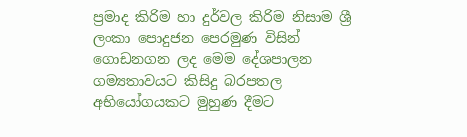ප්‍රමාද කිරිම හා දුර්වල කිරිම නිසාම ශ්‍රී ලංකා පොදුජන පෙරමුණ විසින් ගොඩනගන ලද මෙම දේශපාලන ගම්‍යතාවයට කිසිදු බරපතල අභියෝගයකට මුහුණ දීමට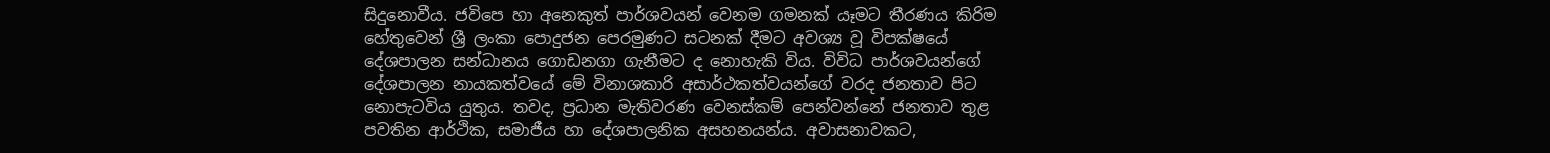සිදුනොවීය. ජවිපෙ හා අනෙකුත් පාර්ශවයන් වෙනම ගමනක් යෑමට තීරණය කිරිම හේතුවෙන් ශ්‍රී ලංකා පොදුජන පෙරමුණට සටනක් දීමට අවශ්‍ය වූ විපක්ෂයේ දේශපාලන සන්ධානය ගොඩනගා ගැනීමට ද නොහැකි විය. විවිධ පාර්ශවයන්ගේ දේශපාලන නායකත්වයේ මේ විනාශකාරි අසාර්ථකත්වයන්ගේ වරද ජනතාව පිට නොපැටවිය යුතුය. තවද, ප්‍රධාන මැතිවරණ වෙනස්කම් පෙන්වන්නේ ජනතාව තුළ පවතින ආර්ථික, සමාජීය හා දේශපාලනික අසහනයන්ය. අවාසනාවකට,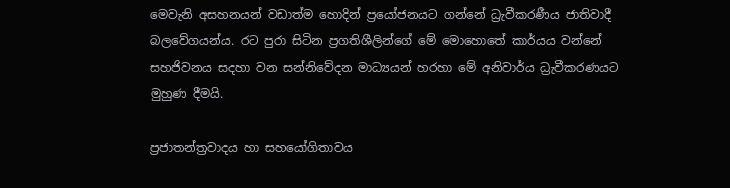මෙවැනි අසහනයන් වඩාත්ම හොදින් ප්‍රයෝජනයට ගන්නේ ධ්‍රැවීකරණීය ජාතිවාදී බලවේගයන්ය. රට පුරා සිටින ප්‍රගතිශීලින්ගේ මේ මොහොතේ කාර්යය වන්නේ සහජිවනය සදහා වන සන්නිවේදන මාධ්‍යයන් හරහා මේ අනිවාර්ය ධ්‍රැවීකරණයට මුහුණ දීමයි.

ප්‍රජාතන්ත්‍රවාදය හා සහයෝගිතාවය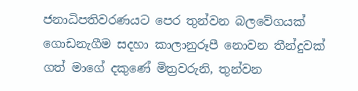ජනාධිපතිවරණයට පෙර තුන්වන බලවේගයක් ගොඩනැගීම සදහා කාලානුරූපී නොවන තීන්දුවක් ගත් මාගේ දකුණේ මිත්‍රවරුනි, තුන්වන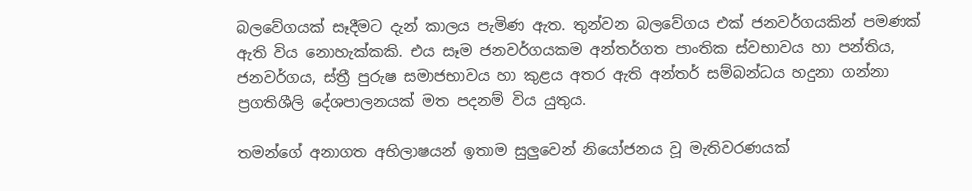බලවේගයක් සෑදීමට දැන් කාලය පැමිණ ඇත. තුන්වන බලවේගය එක් ජනවර්ගයකින් පමණක් ඇති විය නොහැක්කකි. එය සෑම ජනවර්ගයකම අන්තර්ගත පාංතික ස්වභාවය හා පන්තිය, ජනවර්ගය, ස්ත්‍රී පුරුෂ සමාජභාවය හා කුළය අතර ඇති අන්තර් සම්බන්ධය හදුනා ගන්නා ප්‍රගතිශීලි දේශපාලනයක් මත පදනම් විය යුතුය.

තමන්ගේ අනාගත අභිලාෂයන් ඉතාම සුලුවෙන් නියෝජනය වූ මැතිවරණයක්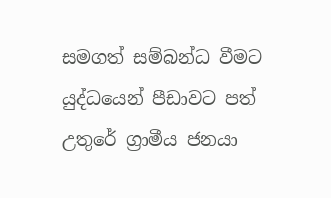සමගත් සම්බන්ධ වීමට යුද්ධයෙන් පීඩාවට පත් උතුරේ ග්‍රාමීය ජනයා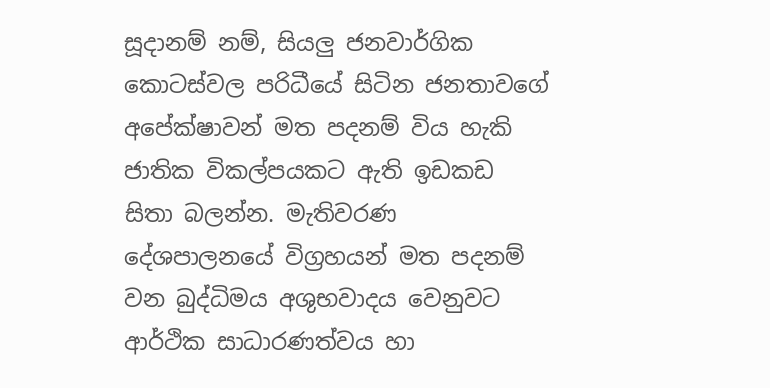සූදානම් නම්, සියලු ජනවාර්ගික කොටස්වල පරිධීයේ සිටින ජනතාවගේ අපේක්ෂාවන් මත පදනම් විය හැකි ජාතික විකල්පයකට ඇති ඉඩකඩ සිතා බලන්න. මැතිවරණ දේශපාලනයේ විග්‍රහයන් මත පදනම් වන බුද්ධිමය අශුභවාදය වෙනුවට ආර්ථික සාධාරණත්වය හා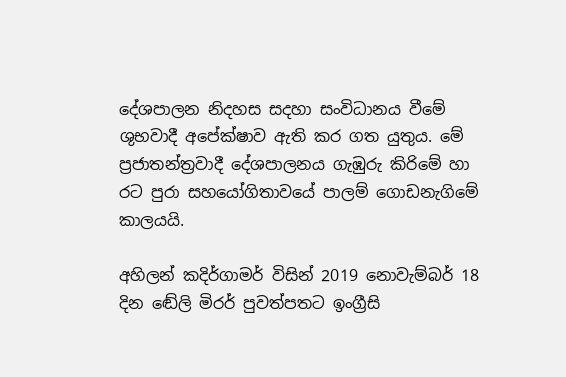දේශපාලන නිදහස සදහා සංවිධානය වීමේ ශුභවාදී අපේක්ෂාව ඇති කර ගත යුතුය. මේ ප්‍රජාතන්ත්‍රවාදී දේශපාලනය ගැඹුරු කිරිමේ හා රට පුරා සහයෝගිතාවයේ පාලම් ගොඩනැගිමේ කාලයයි.

අහිලන් කදිර්ගාමර් විසින් 2019 නොවැම්බර් 18 දින ඬේලි මිරර් පුවත්පතට ඉංග්‍රීසි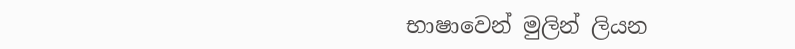භාෂාවෙන් මුලින් ලියන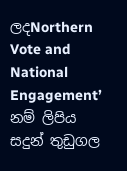ලදNorthern Vote and National Engagement’  නම් ලිපිය සදුන් තුඩුගල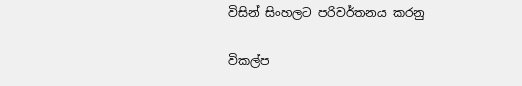විසින් සිංහලට පරිවර්තනය කරනු

විකල්ප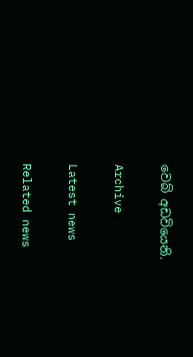වෙබ් අඩවියෙනි.

Archive

Latest news

Related news